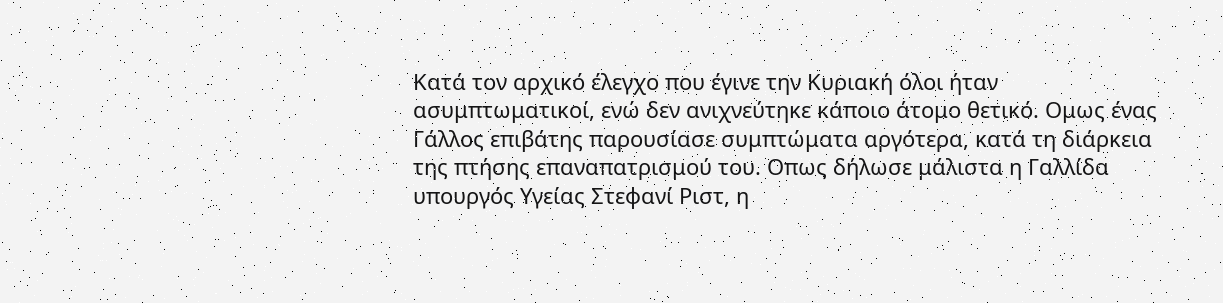Κατά τον αρχικό έλεγχο που έγινε την Κυριακή όλοι ήταν ασυμπτωματικοί, ενώ δεν ανιχνεύτηκε κάποιο άτομο θετικό. Ομως ένας Γάλλος επιβάτης παρουσίασε συμπτώματα αργότερα, κατά τη διάρκεια της πτήσης επαναπατρισμού του. Οπως δήλωσε μάλιστα η Γαλλίδα υπουργός Υγείας Στεφανί Ριστ, η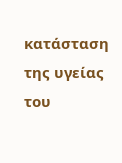κατάσταση της υγείας του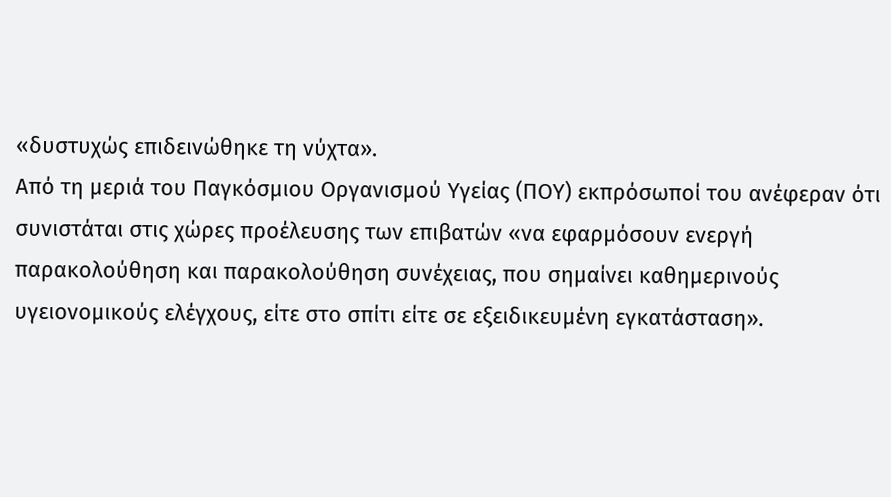«δυστυχώς επιδεινώθηκε τη νύχτα».
Από τη μεριά του Παγκόσμιου Οργανισμού Υγείας (ΠΟΥ) εκπρόσωποί του ανέφεραν ότι συνιστάται στις χώρες προέλευσης των επιβατών «να εφαρμόσουν ενεργή παρακολούθηση και παρακολούθηση συνέχειας, που σημαίνει καθημερινούς υγειονομικούς ελέγχους, είτε στο σπίτι είτε σε εξειδικευμένη εγκατάσταση».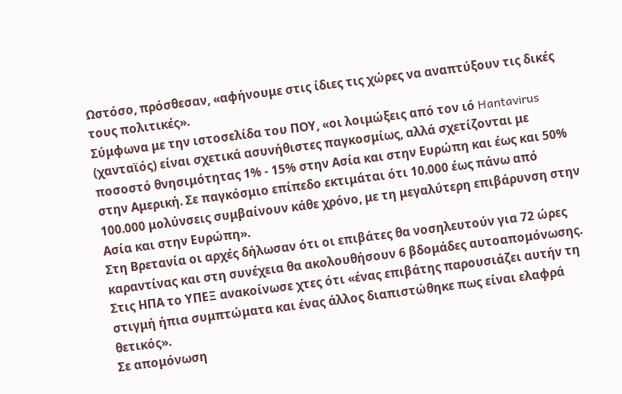Ωστόσο, πρόσθεσαν, «αφήνουμε στις ίδιες τις χώρες να αναπτύξουν τις δικές τους πολιτικές».
Σύμφωνα με την ιστοσελίδα του ΠΟΥ, «οι λοιμώξεις από τον ιό Hantavirus (χανταϊός) είναι σχετικά ασυνήθιστες παγκοσμίως, αλλά σχετίζονται με ποσοστό θνησιμότητας 1% - 15% στην Ασία και στην Ευρώπη και έως και 50% στην Αμερική. Σε παγκόσμιο επίπεδο εκτιμάται ότι 10.000 έως πάνω από 100.000 μολύνσεις συμβαίνουν κάθε χρόνο, με τη μεγαλύτερη επιβάρυνση στην Ασία και στην Ευρώπη».
Στη Βρετανία οι αρχές δήλωσαν ότι οι επιβάτες θα νοσηλευτούν για 72 ώρες καραντίνας και στη συνέχεια θα ακολουθήσουν 6 βδομάδες αυτοαπομόνωσης.
Στις ΗΠΑ το ΥΠΕΞ ανακοίνωσε χτες ότι «ένας επιβάτης παρουσιάζει αυτήν τη στιγμή ήπια συμπτώματα και ένας άλλος διαπιστώθηκε πως είναι ελαφρά θετικός».
Σε απομόνωση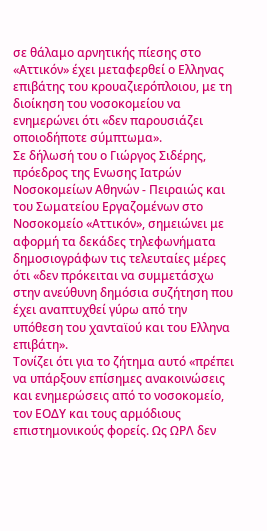σε θάλαμο αρνητικής πίεσης στο «Αττικόν» έχει μεταφερθεί ο Ελληνας επιβάτης του κρουαζιερόπλοιου, με τη διοίκηση του νοσοκομείου να ενημερώνει ότι «δεν παρουσιάζει οποιοδήποτε σύμπτωμα».
Σε δήλωσή του ο Γιώργος Σιδέρης, πρόεδρος της Ενωσης Ιατρών Νοσοκομείων Αθηνών - Πειραιώς και του Σωματείου Εργαζομένων στο Νοσοκομείο «Αττικόν», σημειώνει με αφορμή τα δεκάδες τηλεφωνήματα δημοσιογράφων τις τελευταίες μέρες ότι «δεν πρόκειται να συμμετάσχω στην ανεύθυνη δημόσια συζήτηση που έχει αναπτυχθεί γύρω από την υπόθεση του χανταϊού και του Ελληνα επιβάτη».
Τονίζει ότι για το ζήτημα αυτό «πρέπει να υπάρξουν επίσημες ανακοινώσεις και ενημερώσεις από το νοσοκομείο, τον ΕΟΔΥ και τους αρμόδιους επιστημονικούς φορείς. Ως ΩΡΛ δεν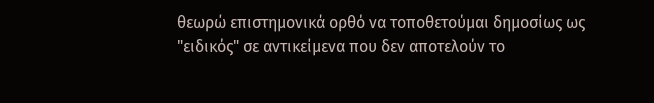θεωρώ επιστημονικά ορθό να τοποθετούμαι δημοσίως ως "ειδικός" σε αντικείμενα που δεν αποτελούν το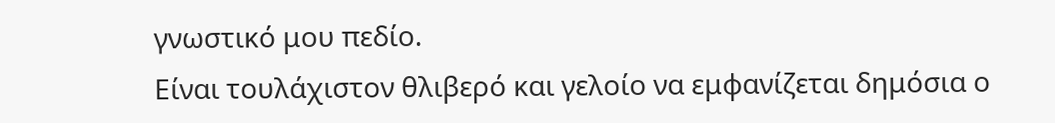γνωστικό μου πεδίο.
Είναι τουλάχιστον θλιβερό και γελοίο να εμφανίζεται δημόσια ο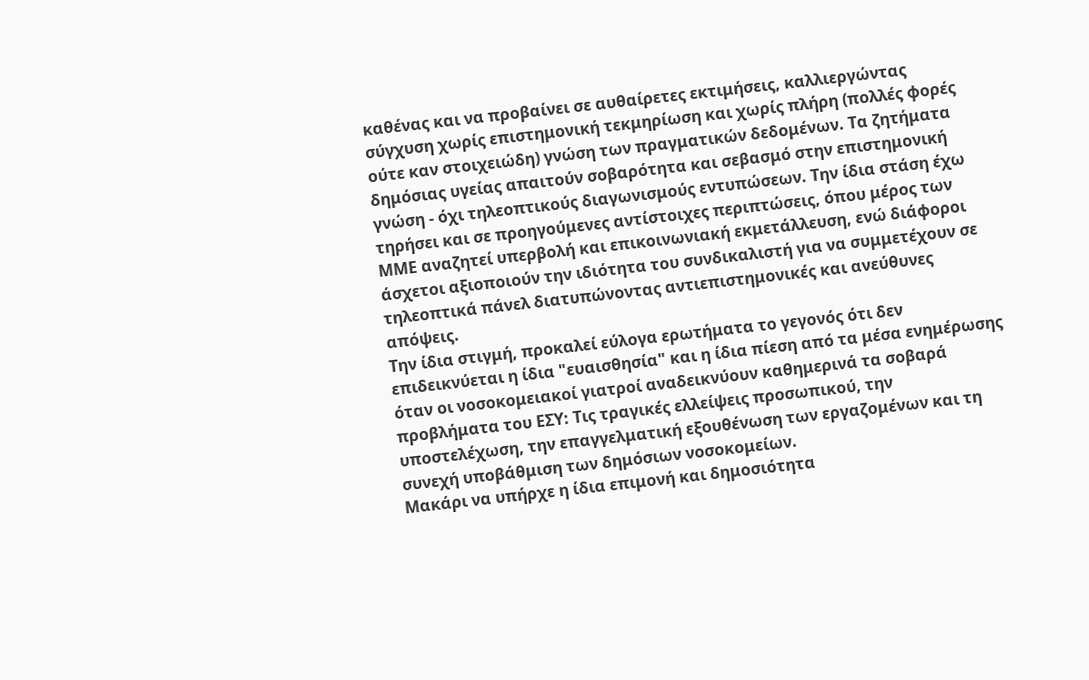καθένας και να προβαίνει σε αυθαίρετες εκτιμήσεις, καλλιεργώντας σύγχυση χωρίς επιστημονική τεκμηρίωση και χωρίς πλήρη (πολλές φορές ούτε καν στοιχειώδη) γνώση των πραγματικών δεδομένων. Τα ζητήματα δημόσιας υγείας απαιτούν σοβαρότητα και σεβασμό στην επιστημονική γνώση - όχι τηλεοπτικούς διαγωνισμούς εντυπώσεων. Την ίδια στάση έχω τηρήσει και σε προηγούμενες αντίστοιχες περιπτώσεις, όπου μέρος των ΜΜΕ αναζητεί υπερβολή και επικοινωνιακή εκμετάλλευση, ενώ διάφοροι άσχετοι αξιοποιούν την ιδιότητα του συνδικαλιστή για να συμμετέχουν σε τηλεοπτικά πάνελ διατυπώνοντας αντιεπιστημονικές και ανεύθυνες απόψεις.
Την ίδια στιγμή, προκαλεί εύλογα ερωτήματα το γεγονός ότι δεν επιδεικνύεται η ίδια "ευαισθησία" και η ίδια πίεση από τα μέσα ενημέρωσης όταν οι νοσοκομειακοί γιατροί αναδεικνύουν καθημερινά τα σοβαρά προβλήματα του ΕΣΥ: Τις τραγικές ελλείψεις προσωπικού, την υποστελέχωση, την επαγγελματική εξουθένωση των εργαζομένων και τη συνεχή υποβάθμιση των δημόσιων νοσοκομείων.
Μακάρι να υπήρχε η ίδια επιμονή και δημοσιότητα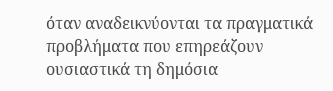όταν αναδεικνύονται τα πραγματικά προβλήματα που επηρεάζουν ουσιαστικά τη δημόσια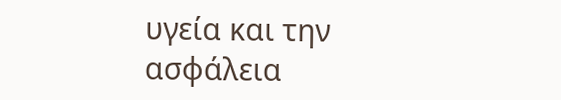υγεία και την ασφάλεια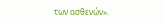των ασθενών».